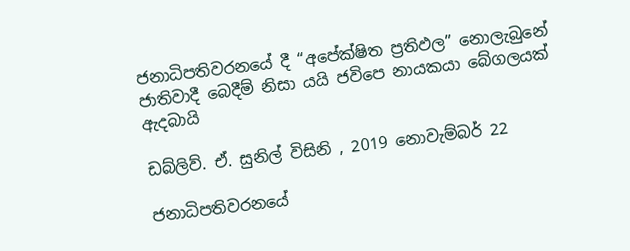ජනාධිපතිවරනයේ දී “අපේක්ෂිත ප්‍රතිඵල” නොලැබුනේ ජාතිවාදී බෙදීම් නිසා යයි ජවිපෙ නායකයා බේගලයක් ඇදබායි

ඩබ්ලිව්. ඒ. සුනිල් විසිනි , 2019 නොවැම්බර් 22

ජනාධිපතිවරනයේ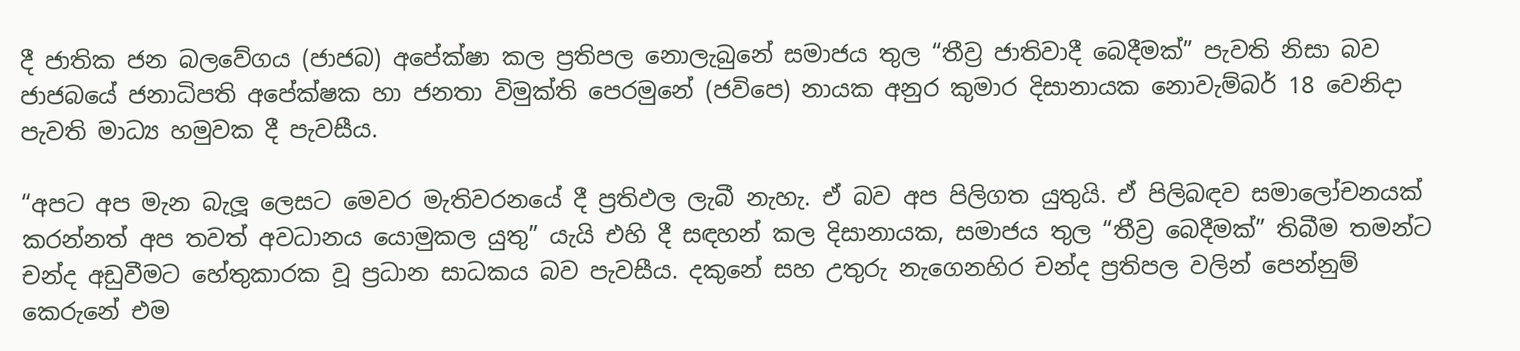දී ජාතික ජන බලවේගය (ජාජබ) අපේක්ෂා කල ප්‍රතිපල නොලැබුනේ සමාජය තුල “තීව්‍ර ජාතිවාදී බෙදීමක්” පැවති නිසා බව ජාජබයේ ජනාධිපති අපේක්ෂක හා ජනතා විමුක්ති පෙරමුනේ (ජවිපෙ) නායක අනුර කුමාර දිසානායක නොවැම්බර් 18 වෙනිදා පැවති මාධ්‍ය හමුවක දී පැවසීය.

“අපට අප මැන බැලූ ලෙසට මෙවර මැතිවරනයේ දී ප්‍රතිඵල ලැබී නැහැ. ඒ බව අප පිලිගත යුතුයි. ඒ පිලිබඳව සමාලෝචනයක් කරන්නත් අප තවත් අවධානය යොමුකල යුතු” යැයි එහි දී සඳහන් කල දිසානායක, සමාජය තුල “තීව්‍ර බෙදීමක්” තිබීම තමන්ට චන්ද අඩුවීමට හේතුකාරක වූ ප්‍රධාන සාධකය බව පැවසීය. දකුනේ සහ උතුරු නැගෙනහිර චන්ද ප්‍රතිපල වලින් පෙන්නුම් කෙරුනේ එම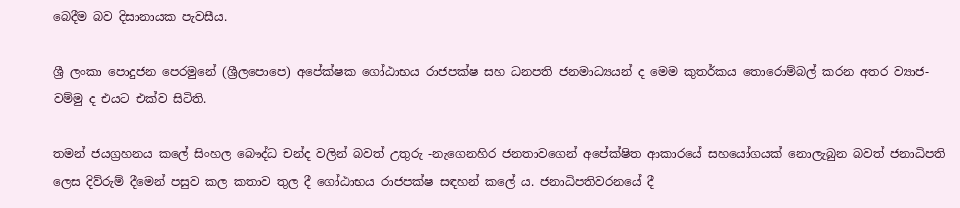බෙදීම බව දිසානායක පැවසීය.

ශ්‍රී ලංකා පොදුජන පෙරමුනේ (ශ්‍රීලපොපෙ) අපේක්ෂක ගෝඨාභය රාජපක්ෂ සහ ධනපති ජනමාධ්‍යයන් ද මෙම කුතර්කය තොරොම්බල් කරන අතර ව්‍යා‍ජ-වම්මු ද එයට එක්ව සිටිති.

තමන් ජයග්‍රහනය කලේ සිංහල බෞද්ධ චන්ද වලින් බවත් උතුරු -නැගෙනහිර ජනතාවගෙන් අපේක්ෂිත ආකාරයේ සහයෝගයක් නොලැබුන බවත් ජනාධිපති ලෙස දිව්රුම් දීමෙන් පසුව කල කතාව තුල දී ගෝඨාභය රාජපක්ෂ සඳහන් කලේ ය. ජනාධිපතිවරනයේ දී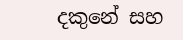දකුනේ සහ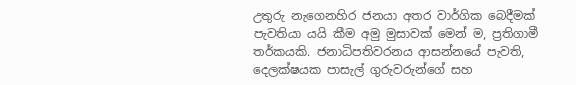උතුරු නැගෙනහිර ජනයා අතර වාර්ගික බෙදීමක් පැවතියා යයි කීම අමු මුසාවක් මෙන් ම, ප්‍රතිගාමී තර්කයකි. ජනාධිපතිවරනය ආසන්නයේ පැවති, දෙලක්ෂයක පාසැල් ගුරුවරුන්ගේ සහ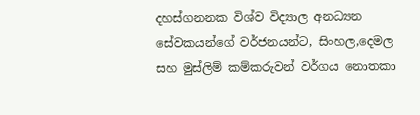දහස්ගනනක විශ්ව විද්‍යාල අනධ්‍යන සේවකයන්ගේ වර්ජනයන්ට, සිංහල,දෙමල සහ මුස්ලිම් කම්කරුවන් වර්ගය නොතකා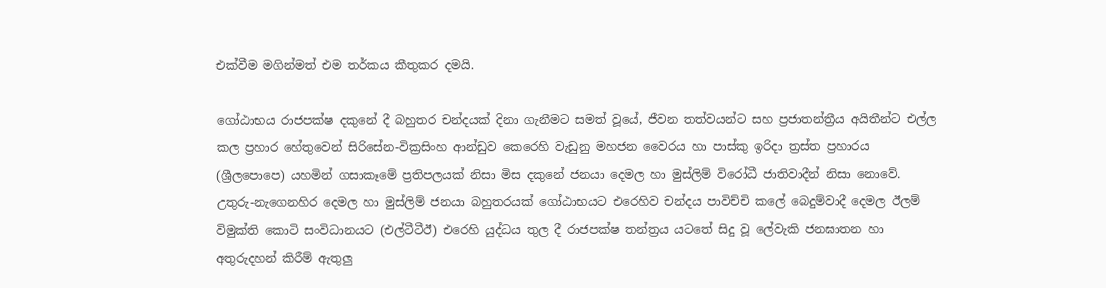එක්වීම මගින්මත් එම තර්කය කීතුකර දමයි.

ගෝඨාභය රාජපක්ෂ දකුනේ දී බහුතර චන්දයක් දිනා ගැනීමට සමත් වූ‌යේ, ජීවන තත්වයන්ට සහ ප්‍රජාතන්ත්‍රීය අයිතීන්ට එල්ල කල ප්‍රහාර හේතුවෙන් සිරිසේන-වික්‍රසිංහ ආන්ඩුව කෙරෙහි වැඩුනු මහජන වෛරය හා පාස්කු ඉරිදා ත්‍රස්ත ප්‍රහාරය (ශ්‍රීලපොපෙ) යහමින් ගසාකෑමේ ප්‍රතිපලයක් නිසා මිස දකුනේ ජනයා දෙමල හා මුස්ලිම් විරෝධී ජාතිවාදීන් නිසා නොවේ. උතුරු-නැගෙනහිර දෙමල හා මුස්ලිම් ජනයා බහුතරයක් ගෝඨාභයට එරෙහිව චන්දය පාවිච්චි කලේ බෙදුම්වාදී දෙමල ඊලම් විමුක්ති කොටි සංවිධානයට (එල්ටීටීඊ) එරෙහි යුද්ධය තුල දී රාජපක්ෂ තන්ත්‍රය යටතේ සිදු වූ ලේවැකි ජනඝාතන හා අතුරුදහන් කිරීම් ඇතුලු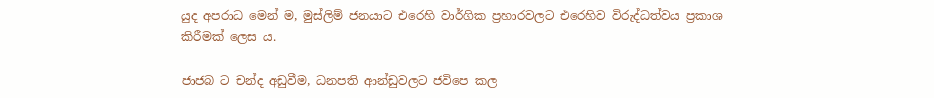යුද අපරාධ මෙන් ම, මුස්ලිම් ජනයාට එරෙහි වාර්ගික ප්‍රහාරවලට එරෙහිව විරුද්ධත්වය ප්‍රකාශ කිරීමක් ලෙස ය.

ජාජබ ට චන්ද අඩුවීම, ධනපති ආන්ඩුවලට ජවිපෙ කල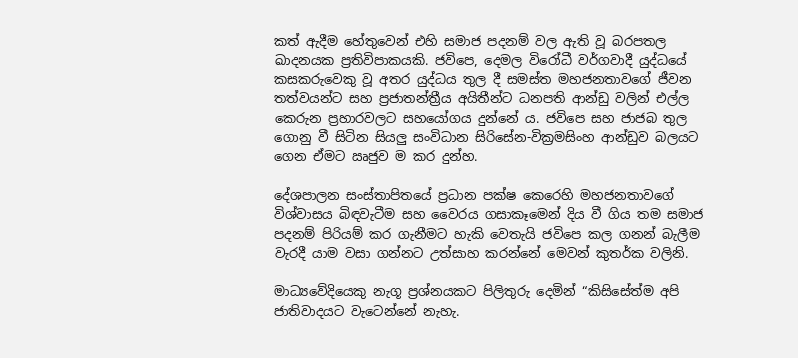කත් ඇදීම හේතුවෙන් එහි සමාජ පදනම් වල ඇති වූ බරපතල ඛාදනයක ප්‍රතිවිපාකයකි. ජවිපෙ, දෙමල විරෝධී වර්ගවාදී යුද්ධයේ කසකරුවෙකු වූ අතර යුද්ධය තුල දී සමස්ත මහජනතාවගේ ජීවන තත්වයන්ට සහ ප්‍රජාතන්ත්‍රීය අයිතීන්ට ධනපති ආන්ඩු වලින් එල්ල කෙරුන ප්‍රහාරවලට සහයෝගය දුන්නේ ය. ජවිපෙ සහ ජාජබ තුල ගොනු වී සිටින සියලු‍ සංවිධාන සිරිසේන-වික්‍රමසිංහ ආන්ඩුව බලයට ගෙන ඒමට ඍජුව ම කර දුන්හ.

දේශපාලන සංස්තාපිතයේ ප්‍රධාන පක්ෂ කෙරෙහි මහජනතාවගේ විශ්වාසය බිඳවැටීම සහ වෛරය ගසාකෑමෙන් දිය වී ගිය තම සමාජ පදනම් පිරියම් කර ගැනීමට හැකි වෙතැයි ජවිපෙ කල ගනන් බැලීම වැරදී යාම වසා ගන්නට උත්සාහ කරන්නේ මෙවන් කුතර්ක වලිනි.

මාධ්‍යවේදියෙකු නැගූ ප්‍රශ්නයකට පිලිතුරු දෙමින් “කිසිසේත්ම අපි ජාතිවාදයට වැටෙන්නේ නැහැ.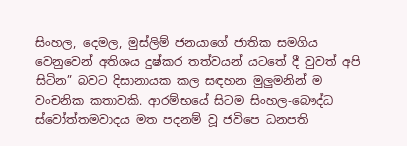සිංහල, දෙමල, මුස්ලිම් ජනයාගේ ජාතික සමගිය වෙනුවෙන් අතිශය දුෂ්කර තත්වයන් යටතේ දී වුවත් අපි සිටින” බවට දිසානායක කල සඳහන මුලුමනින් ම වංචනික කතාවකි. ආරම්භයේ සිටම සිංහල-බෞද්ධ ස්වෝත්තමවාදය මත පදනම් වූ ජවිපෙ ධනපති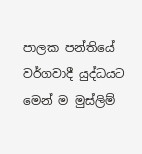පාලක පන්තියේ වර්ගවාදී යුද්ධයට මෙන් ම මුස්ලිම්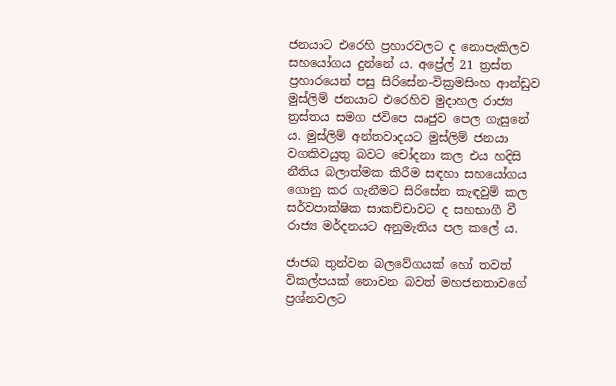ජනයාට එරෙහි ප්‍රහාරවලට ද නොපැකිලව සහයෝගය දුන්නේ ය. අප්‍රේල් 21 ත්‍රස්ත ප්‍රහාරයෙන් පසු සිරිසේන-වික්‍රමසිංහ ආන්ඩුව මුස්ලිම් ජනයාට එරෙහිව මුදාහල රාජ්‍ය ත්‍රස්තය සමග ජවිපෙ ඍජුව පෙල ගැසුනේ ය. මුස්ලිම් අන්තවාදයට මුස්ලිම් ජනයා වගකිවයුතු බවට චෝදනා කල එය හදිසි නීතිය බලාත්මක කිරීම සඳහා සහයෝගය ගොනු කර ගැනීමට සිරිසේන කැඳවුම් කල සර්වපාක්ෂික සාකච්චාවට ද සහභාගී වී රාජ්‍ය මර්දනයට අනුමැතිය පල කලේ ය.

ජාජබ තුන්වන බලවේගයක් හෝ තවත් විකල්පයක් නොවන බවත් මහජනතාවගේ ප්‍රශ්නවලට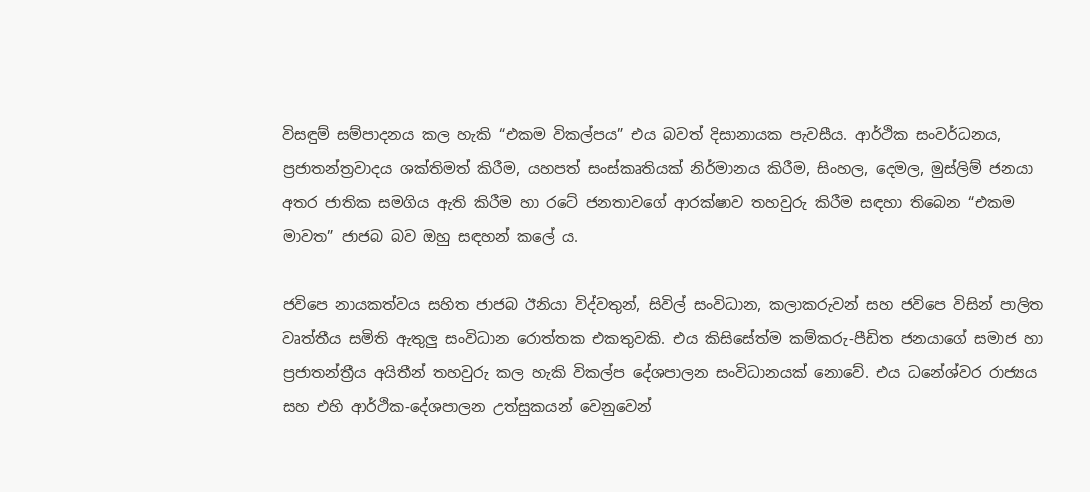විසඳුම් සම්පාදනය කල හැකි “එකම විකල්පය” එය බවත් දිසානායක පැවසීය. ආර්ථික සංවර්ධනය, ප්‍රජාතන්ත්‍රවාදය ශක්තිමත් කිරීම, යහපත් සංස්කෘතියක් නිර්මානය කිරීම, සිංහල, දෙමල, මුස්ලිම් ජනයා අතර ජාතික සමගිය ඇති කිරීම හා රටේ ජනතාවගේ ආරක්ෂාව තහවුරු කිරීම සඳහා තිබෙන “එකම මාවත” ජාජබ බව ඔහු සඳහන් කලේ ය.

ජවිපෙ නායකත්වය සහිත ජාජබ ඊනියා විද්වතුන්, සිවිල් සංවිධාන, කලාකරුවන් සහ ජවිපෙ විසින් පාලිත වෘත්තීය සමිති ඇතුලු සංවිධාන රොත්තක එකතුවකි. එය කිසිසේත්ම කම්කරු-පීඩිත ජනයාගේ සමාජ හා ප්‍රජාතන්ත්‍රීය අයිතීන් තහවුරු කල හැකි විකල්ප දේශපාලන සංවිධානයක් නොවේ. එය ධනේශ්වර රාජ්‍යය සහ එහි ආර්ථික-දේශපාලන උත්සුකයන් වෙනුවෙන්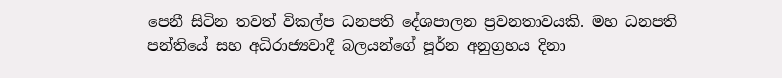පෙනී සිටින තවත් විකල්ප ධනපති දේශපාලන ප්‍රවනතාවයකි. මහ ධනපති පන්තියේ සහ අධිරාජ්‍යවාදී බලයන්ගේ පූර්න අනුග්‍රහය දිනා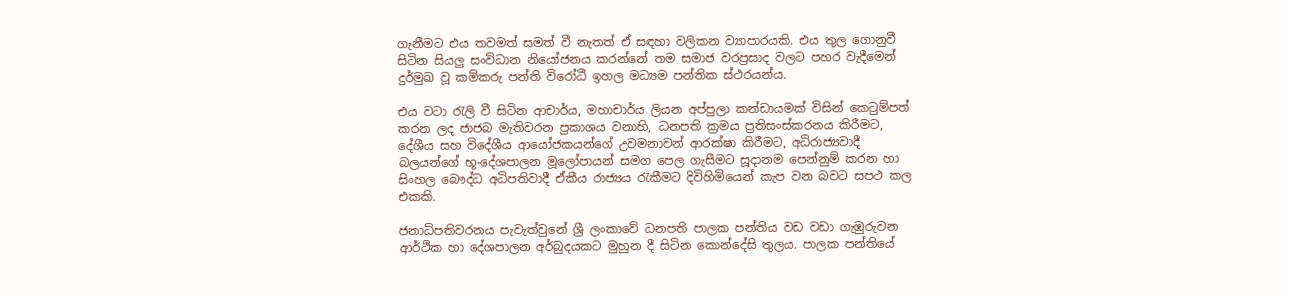ගැනීමට එය තවමත් සමත් වී නැතත් ඒ සඳහා වලිකන ව්‍යාපාරයකි. එය තුල ගොනුවී සිටින සියලු‍ සංවිධාන නියෝජනය කරන්නේ තම සමාජ වරප්‍රසාද වලට පහර වැදීමෙන් දුර්මුඛ වූ කම්කරු පන්ති විරෝධී ඉහල මධ්‍යම පන්තික ස්ථරයන්ය.

එය වටා රැලි වී සිටින ආචාර්ය, මහාචාර්ය ලියන අප්පුලා කන්ඩායමක් විසින් කෙටුම්පත් කරන ලද ජාජබ මැතිවරන ප්‍රකාශය වනාහි, ධනපති ක්‍රමය ප්‍රතිසංස්කරනය කිරීමට, දේශීය සහ විදේශීය ආයෝජකයන්ගේ උවමනාවන් ආරක්ෂා කිරීමට, අධිරාජ්‍යවාදී බලයන්ගේ භූ-දේශපාලන මූලෝපායන් සමග පෙල ගැසීමට සූදානම පෙන්නුම් කරන හා සිංහල බෞද්ධ අධිපතිවාදී ඒකීය රාජ්‍යය රැකීමට දිවිහිමියෙන් කැප වන බවට සපථ කල එකකි.

ජනාධිපතිවරනය පැවැත්වුනේ ශ්‍රී ලංකාවේ ධනපති පාලක පන්තිය වඩ වඩා ගැඹුරුවන ආර්ථික හා දේශපාලන අර්බුදයකට මුහුන දී සිටින කොන්දේසි තුලය. පාලක පන්තියේ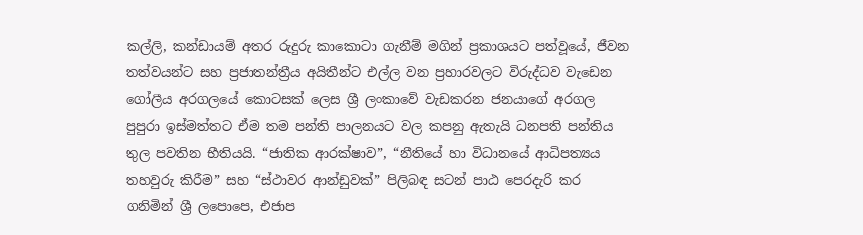කල්ලි, කන්ඩායම් අතර රුදුරු කාකොටා ගැනීම් මගින් ප්‍රකාශයට පත්වූයේ, ජීවන තත්වයන්ට සහ ප්‍රජාතන්ත්‍රීය අයිතීන්ට එල්ල වන ප්‍රහාරවලට විරුද්ධව වැඩෙන ගෝලීය අරගලයේ කොටසක් ලෙස ශ්‍රී ලංකාවේ වැඩකරන ජනයාගේ අරගල පුපුරා ඉස්මත්තට ඒම තම පන්ති පාලනයට වල කපනු ඇතැයි ධනපති පන්තිය තුල පවතින භීතියයි. “ජාතික ආරක්ෂාව”, “නීතියේ හා විධානයේ ආධිපත්‍යය තහවුරු කිරීම” සහ “ස්ථාවර ආන්ඩුවක්” පිලිබඳ සටන් පාඨ පෙරදැරි කර ගනිමින් ශ්‍රී ලපොපෙ, එජාප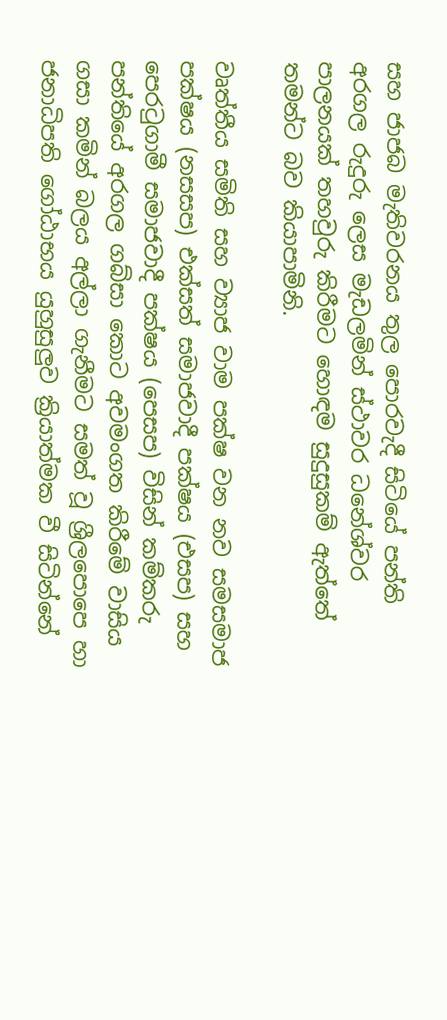සහ ජාජබ මැතිවරනය තුල පොරවැදී සිටියේ පන්ති අරගල රුදුරු ලෙස මැඩලමින් ස්ථාවර ධනේශ්වර පාලනයක් තහවුරු කිරීමට හොඳම සුදුසුකම් ඇත්තේ තමන්ට බව කියාපාමිනි.

වෘත්තීය සමිති සහ ව්‍යා‍ජ වාම පක්ෂ වන නව සමසමාජ පක්ෂය (නසසප) එක්සත් සමාජවාදී පක්ෂය (එසප) සහ පෙරටුගාමී සමාජවාදී පක්ෂය (පෙසප) විසින් කම්කරු පන්තියේ අරගල ගබ්සා කොට අවමංගත කිරීමේ වාසිය ගසා කමින් බලය අල්ලා ගැනීමට සමත් වූ ශ්‍රීලපොපෙ හා ජනාධිපති ගෝඨාභය යුහුසුලුව ක්‍රියාත්මක වී සිටින්නේ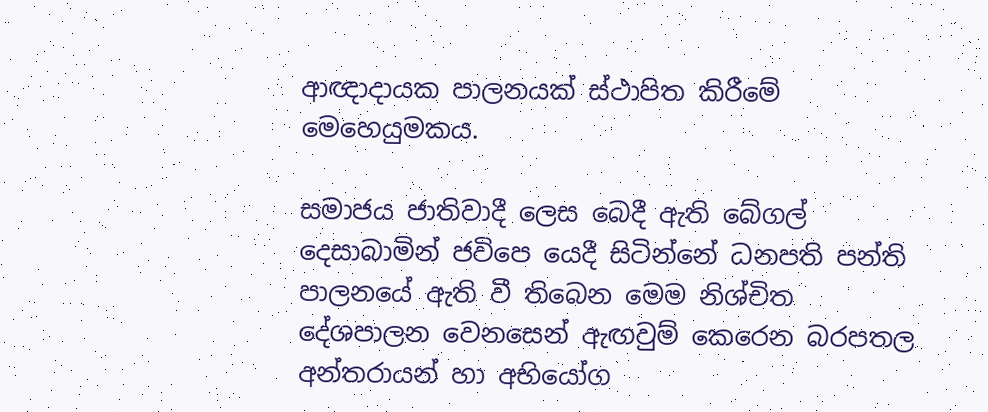ආඥාදායක පාලනයක් ස්ථාපිත කිරීමේ මෙහෙයුමකය.

සමාජය ජාතිවාදී ලෙස බෙදී ඇති බේගල් දෙසාබාමින් ජවිපෙ යෙදී සිටින්නේ ධනපති පන්ති පාලනයේ ඇති වී තිබෙන මෙම නිශ්චිත දේශපාලන වෙනසෙන් ඇඟවුම් කෙරෙන බරපතල අන්තරායන් හා අභියෝග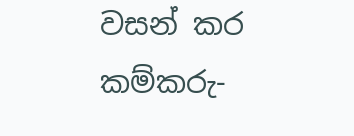වසන් කර කම්කරු-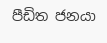පීඩිත ජනයා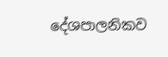දේශපාලනිකව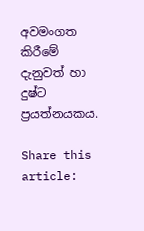අවමංගත කිරීමේ දැනුවත් හා දුෂ්ට ප්‍රයත්නයකය.

Share this article: